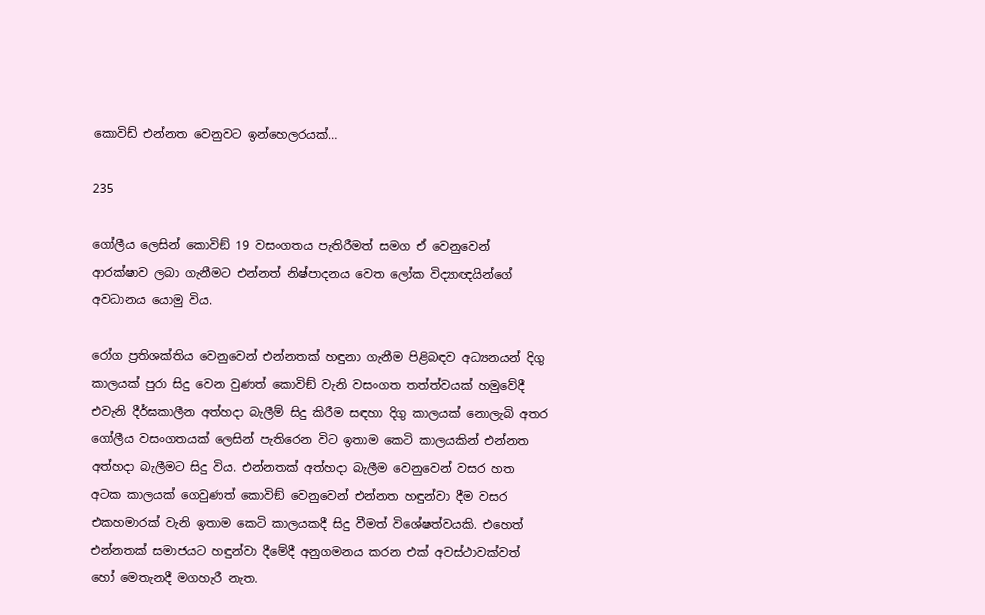කොවිඩ් එන්නත වෙනුවට ඉන්හෙලරයක්…

235

ගෝලීය ලෙසින් කොවිඞ් 19 වසංගතය පැතිරීමත් සමග ඒ වෙනුවෙන් ආරක්ෂාව ලබා ගැනීමට එන්නත් නිෂ්පාදනය වෙත ලෝක විද්‍යාඥයින්ගේ අවධානය යොමු විය.

රෝග ප්‍රතිශක්තිය වෙනුවෙන් එන්නතක් හඳුනා ගැනීම පිළිබඳව අධ්‍යනයන් දිගු කාලයක් පුරා සිදු වෙන වුණත් කොවිඞ් වැනි වසංගත තත්ත්වයක් හමුවේදී එවැනි දීර්ඝකාලීන අත්හදා බැලීම් සිදු කිරීම සඳහා දිගු කාලයක් නොලැබි අතර ගෝලීය වසංගතයක් ලෙසින් පැතිරෙන විට ඉතාම කෙටි කාලයකින් එන්නත අත්හදා බැලීමට සිදු විය. එන්නතක් අත්හදා බැලීම වෙනුවෙන් වසර හත අටක කාලයක් ගෙවුණත් කොවිඞ් වෙනුවෙන් එන්නත හඳුන්වා දීම වසර එකහමාරක් වැනි ඉතාම කෙටි කාලයකදී සිදු වීමත් විශේෂත්වයකි. එහෙත් එන්නතක් සමාජයට හඳුන්වා දීමේදී අනුගමනය කරන එක් අවස්ථාවක්වත් හෝ මෙතැනදී මගහැරී නැත.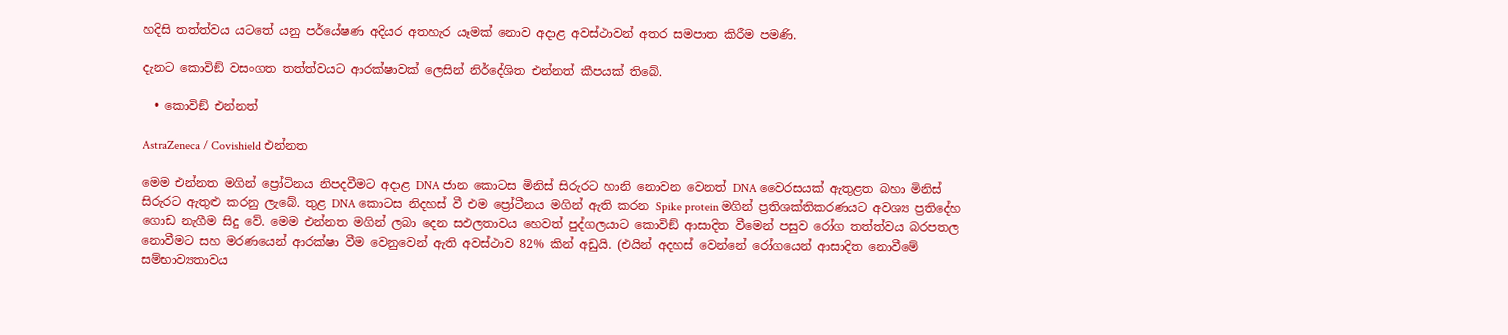හදිසි තත්ත්වය යටතේ යනු පර්යේෂණ අදියර අතහැර යෑමක් නොව අදාළ අවස්ථාවන් අතර සමපාත කිරීම පමණි.

දැනට කොවිඞ් වසංගත තත්ත්වයට ආරක්ෂාවක් ලෙසින් නිර්දේශිත එන්නත් කීපයක් තිබේ.

  • කොවිඞ් එන්නත්

AstraZeneca / Covishield එන්නත

මෙම එන්නත මගින් ප්‍රෝටිනය නිපදවීමට අදාළ DNA ජාන කොටස මිනිස් සිරුරට හානි නොවන වෙනත් DNA වෛරසයක් ඇතුළත බහා මිනිස් සිරුරට ඇතුළු කරනු ලැබේ. තුළ DNA කොටස නිදහස් වී එම ප්‍රෝටීනය මගින් ඇති කරන Spike protein මගින් ප්‍රතිශක්තිකරණයට අවශ්‍ය ප්‍රතිදේහ ගොඩ නැගීම සිදු වේ. මෙම එන්නත මගින් ලබා දෙන සඵලතාවය හෙවත් පුද්ගලයාට කොවිඞ් ආසාදිත වීමෙන් පසුව රෝග තත්ත්වය බරපතල නොවීමට සහ මරණයෙන් ආරක්ෂා වීම වෙනුවෙන් ඇති අවස්ථාව 82% කින් අඩුයි. (එයින් අදහස් වෙන්නේ රෝගයෙන් ආසාදිත නොවීමේ සම්භාව්‍යතාවය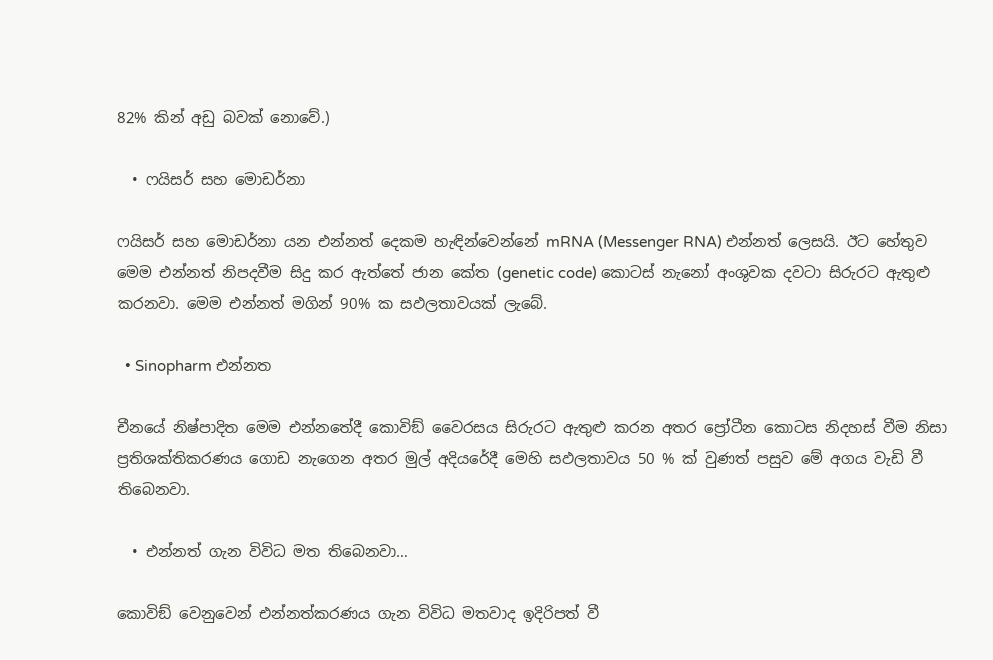82% කින් අඩු බවක් නොවේ.)

  • ෆයිසර් සහ මොඩර්නා

ෆයිසර් සහ මොඩර්නා යන එන්නත් දෙකම හැඳින්වෙන්නේ mRNA (Messenger RNA) එන්නත් ලෙසයි. ඊට හේතුව මෙම එන්නත් නිපදවීම සිදු කර ඇත්තේ ජාන කේත (genetic code) කොටස් නැනෝ අංශුවක දවටා සිරුරට ඇතුළු කරනවා. මෙම එන්නත් මගින් 90% ක සඵලතාවයක් ලැබේ.

  • Sinopharm එන්නත

චීනයේ නිෂ්පාදිත මෙම එන්නතේදී කොවිඞ් වෛරසය සිරුරට ඇතුළු කරන අතර ප්‍රෝටීන කොටස නිදහස් වීම නිසා ප්‍රතිශක්තිකරණය ගොඩ නැගෙන අතර මුල් අදියරේදී මෙහි සඵලතාවය 50 % ක් වුණත් පසුව මේ අගය වැඩි වී තිබෙනවා.

  • එන්නත් ගැන විවිධ මත තිබෙනවා…

කොවිඞ් වෙනුවෙන් එන්නත්කරණය ගැන විවිධ මතවාද ඉදිරිපත් වී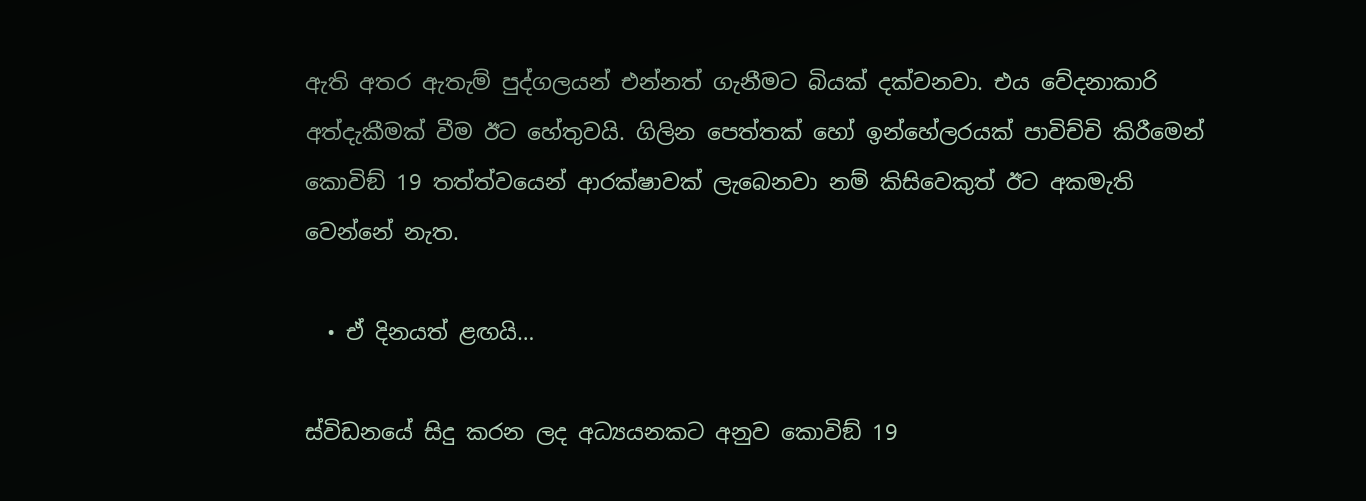ඇති අතර ඇතැම් පුද්ගලයන් එන්නත් ගැනීමට බියක් දක්වනවා. එය වේදනාකාරි අත්දැකීමක් වීම ඊට හේතුවයි. ගිලින පෙත්තක් හෝ ඉන්හේලරයක් පාවිච්චි කිරීමෙන් කොවිඞ් 19 තත්ත්වයෙන් ආරක්ෂාවක් ලැබෙනවා නම් කිසිවෙකුත් ඊට අකමැති වෙන්නේ නැත.

  • ඒ දිනයත් ළඟයි…

ස්විඩනයේ සිදු කරන ලද අධ්‍යයනකට අනුව කොවිඞ් 19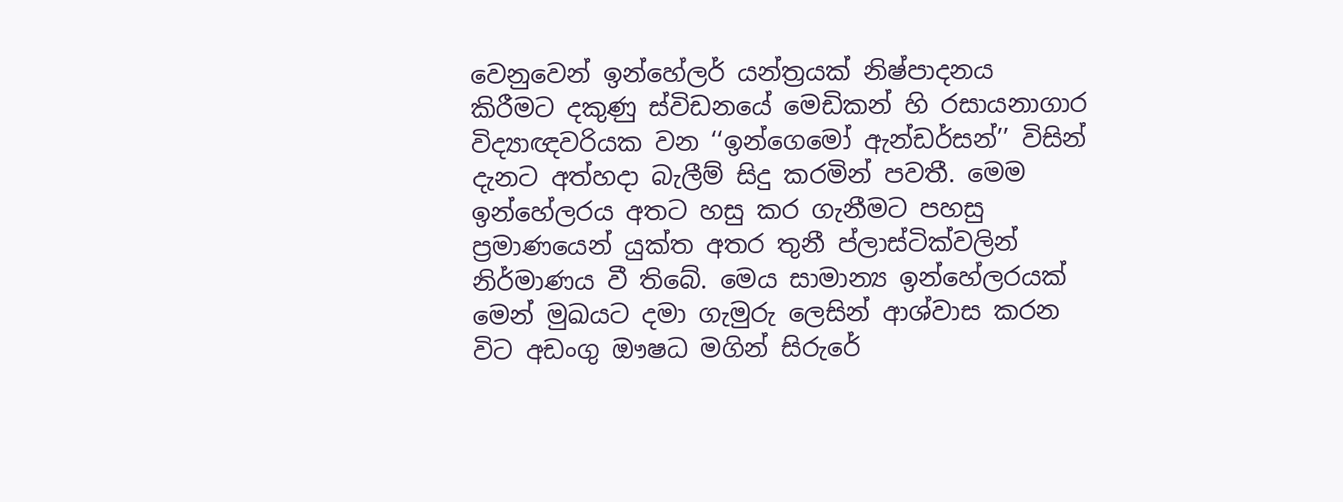වෙනුවෙන් ඉන්හේලර් යන්ත්‍රයක් නිෂ්පාදනය කිරීමට දකුණු ස්විඩනයේ මෙඩිකන් හි රසායනාගාර විද්‍යාඥවරියක වන ‘‘ඉන්ගෙමෝ ඇන්ඩර්සන්’’ විසින් දැනට අත්හදා බැලීම් සිදු කරමින් පවතී. මෙම ඉන්හේලරය අතට හසු කර ගැනීමට පහසු ප්‍රමාණයෙන් යුක්ත අතර තුනී ප්ලාස්ටික්වලින් නිර්මාණය වී තිබේ. මෙය සාමාන්‍ය ඉන්හේලරයක් මෙන් මුඛයට දමා ගැමුරු ලෙසින් ආශ්වාස කරන විට අඩංගු ඖෂධ මගින් සිරුරේ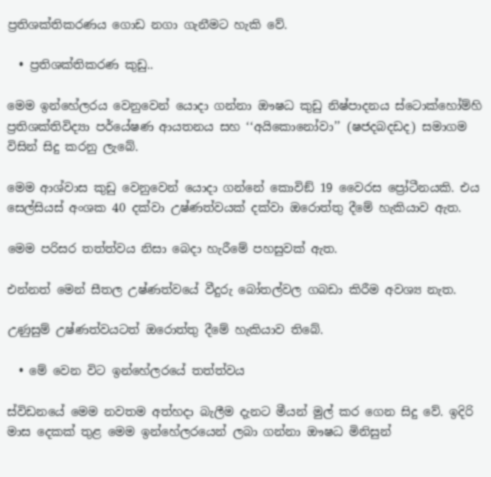ප්‍රතිශක්තිකරණය ගොඩ නගා ගැනීමට හැකි වේ.

  • ප්‍රතිශක්තිකරණ කුඩු..

මෙම ඉන්හේලරය වෙනුවෙන් යොදා ගන්නා ඖෂධ කුඩු නිෂ්පාදනය ස්ටොක්හෝම්හි ප්‍රතිශක්තිවිද්‍යා පර්යේෂණ ආයතනය සහ ‘‘අයිකොනෝවා’’ (ෂජදබදඩද) සමාගම විසින් සිදු කරනු ලැබේ.

මෙම ආශ්වාස කුඩු වෙනුවෙන් යොදා ගන්නේ කොවිඞ් 19 වෛරස ප්‍රෝටීනයකි. එය සෙල්සියස් අංශක 40 දක්වා උෂ්ණත්වයක් දක්වා ඔරොත්තු දීමේ හැකියාව ඇත.

මෙම පරිසර තත්ත්වය නිසා බෙදා හැරීමේ පහසුවක් ඇත.

එන්නත් මෙන් සීතල උෂ්ණත්වයේ වීදුරු බෝතල්වල ගබඩා කිරීම අවශ්‍ය නැත.

උණුසුම් උෂ්ණත්වයටත් ඔරොත්තු දීමේ හැකියාව තිබේ.

  • මේ වෙන විට ඉන්හේලරයේ තත්ත්වය

ස්විඩනයේ මෙම නවතම අත්හදා බැලීම දැනට මීයන් මුල් කර ගෙන සිදු වේ. ඉදිරි මාස දෙකක් තුළ මෙම ඉන්හේලරයෙන් ලබා ගන්නා ඖෂධ මිනිසුන්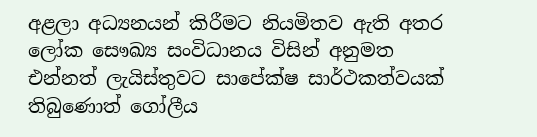අළලා අධ්‍යනයන් කිරීමට නියමිතව ඇති අතර ලෝක සෞඛ්‍ය සංවිධානය විසින් අනුමත එන්නත් ලැයිස්තුවට සාපේක්ෂ සාර්ථකත්වයක් තිබුණොත් ගෝලීය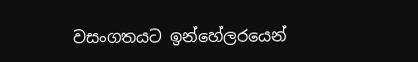වසංගතයට ඉන්හේලරයෙන්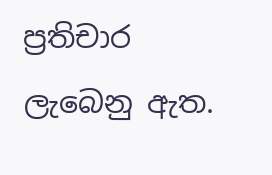ප්‍රතිචාර ලැබෙනු ඇත.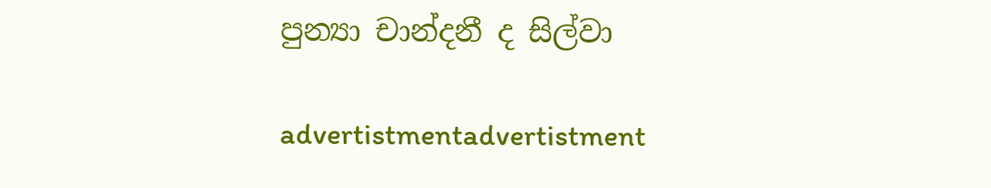පුන්‍යා චාන්දනී ද සිල්වා

advertistmentadvertistment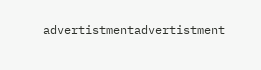advertistmentadvertistment